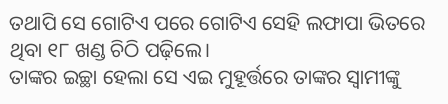ତଥାପି ସେ ଗୋଟିଏ ପରେ ଗୋଟିଏ ସେହି ଲଫାପା ଭିତରେ ଥିବା ୧୮ ଖଣ୍ଡ ଚିଠି ପଢ଼ିଲେ।
ତାଙ୍କର ଇଚ୍ଛା ହେଲା ସେ ଏଇ ମୁହୂର୍ତ୍ତରେ ତାଙ୍କର ସ୍ବାମୀଙ୍କୁ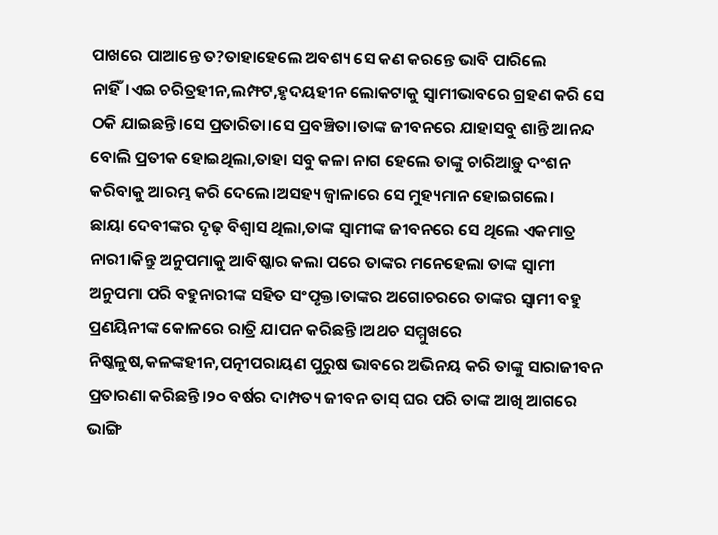ପାଖରେ ପାଆନ୍ତେ ତ?ତାହାହେଲେ ଅବଶ୍ୟ ସେ କଣ କରନ୍ତେ ଭାବି ପାରିଲେ ନାହିଁ।ଏଇ ଚରିତ୍ରହୀନ,ଲମ୍ଫଟ,ହୃଦୟହୀନ ଲୋକଟାକୁ ସ୍ବାମୀଭାବରେ ଗ୍ରହଣ କରି ସେ ଠକି ଯାଇଛନ୍ତି।ସେ ପ୍ରତାରିତା।ସେ ପ୍ରବଞ୍ଚିତା।ତାଙ୍କ ଜୀବନରେ ଯାହାସବୁ ଶାନ୍ତି ଆନନ୍ଦ ବୋଲି ପ୍ରତୀକ ହୋଇଥିଲା,ତାହା ସବୁ କଳା ନାଗ ହେଲେ ତାଙ୍କୁ ଚାରିଆଡ଼ୁ ଦଂଶନ କରିବାକୁ ଆରମ୍ଭ କରି ଦେଲେ।ଅସହ୍ୟ ଜ୍ବାଳାରେ ସେ ମୁହ୍ୟମାନ ହୋଇଗଲେ।
ଛାୟା ଦେବୀଙ୍କର ଦୃଢ଼ ବିଶ୍ବାସ ଥିଲା,ତାଙ୍କ ସ୍ବାମୀଙ୍କ ଜୀବନରେ ସେ ଥିଲେ ଏକମାତ୍ର ନାରୀ।କିନ୍ତୁ ଅନୁପମାକୁ ଆବିଷ୍କାର କଲା ପରେ ତାଙ୍କର ମନେହେଲା ତାଙ୍କ ସ୍ବାମୀ ଅନୁପମା ପରି ବହୁନାରୀଙ୍କ ସହିତ ସଂପୃକ୍ତ।ତାଙ୍କର ଅଗୋଚରରେ ତାଙ୍କର ସ୍ବାମୀ ବହୁ ପ୍ରଣୟିନୀଙ୍କ କୋଳରେ ରାତ୍ରି ଯାପନ କରିଛନ୍ତି।ଅଥଚ ସମ୍ମୁଖରେ ନିଷ୍କଳୁଷ,କଳଙ୍କହୀନ,ପତ୍ନୀପରାୟଣ ପୁରୁଷ ଭାବରେ ଅଭିନୟ କରି ତାଙ୍କୁ ସାରାଜୀବନ ପ୍ରତାରଣା କରିଛନ୍ତି।୨୦ ବର୍ଷର ଦାମ୍ପତ୍ୟ ଜୀବନ ତାସ୍ ଘର ପରି ତାଙ୍କ ଆଖି ଆଗରେ ଭାଙ୍ଗି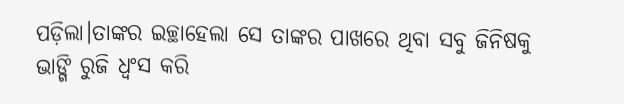ପଡ଼ିଲା।ତାଙ୍କର ଇଚ୍ଛାହେଲା ସେ ତାଙ୍କର ପାଖରେ ଥିବା ସବୁ ଜିନିଷକୁ ଭାଙ୍ଗି ରୁଜି ଧ୍ବଂସ କରି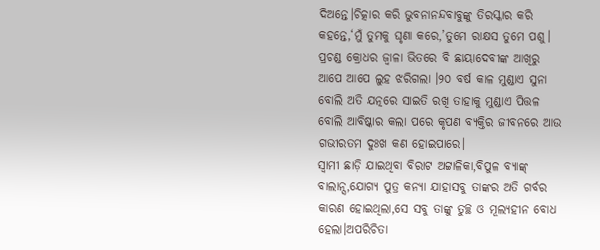ଦିଅନ୍ତେ।ଚିତ୍କାର କରି ଭୁବନାନନ୍ଦବାବୁଙ୍କୁ ତିରସ୍କାର କରି କହନ୍ତେ,‘ମୁଁ ତୁମକୁ ଘୃଣା କରେ,’ତୁମେ ରାକ୍ଷସ ତୁମେ ପଶୁ।
ପ୍ରଚଣ୍ଡ କ୍ରୋଧର ଜ୍ବାଳା ଭିତରେ ବି ଛାୟାଦେବୀଙ୍କ ଆଖିରୁ ଆପେ ଆପେ ଲୁହ ଝରିଗଲା ।୨୦ ବର୍ଷ କାଳ ମୁଣ୍ଡାଏ ସୁନା ବୋଲି ଅତି ଯତ୍ନରେ ସାଇତି ରଖି ତାହାକୁ ମୁଣ୍ଡାଏ ପିତ୍ତଳ ବୋଲି ଆବିଷ୍କାର କଲା ପରେ କୃପଣ ବ୍ୟକ୍ତିର ଜୀବନରେ ଆଉ ଗଭୀରତମ ଦୁଃଖ କଣ ହୋଇପାରେ।
ସ୍ବାମୀ ଛାଡ଼ି ଯାଇଥିବା ବିରାଟ ଅଟ୍ଟାଳିକା,ବିପୁଳ ବ୍ୟାଙ୍କ୍ ବାଲାନ୍ସ,ଯୋଗ୍ୟ ପୁତ୍ର କନ୍ୟା ଯାହାସବୁ ତାଙ୍କର ଅତି ଗର୍ବର କାରଣ ହୋଇଥିଲା,ସେ ସବୁ ତାଙ୍କୁ ତୁଚ୍ଛ ଓ ମୂଲ୍ୟହୀନ ବୋଧ ହେଲା।ଅପରିଚିତା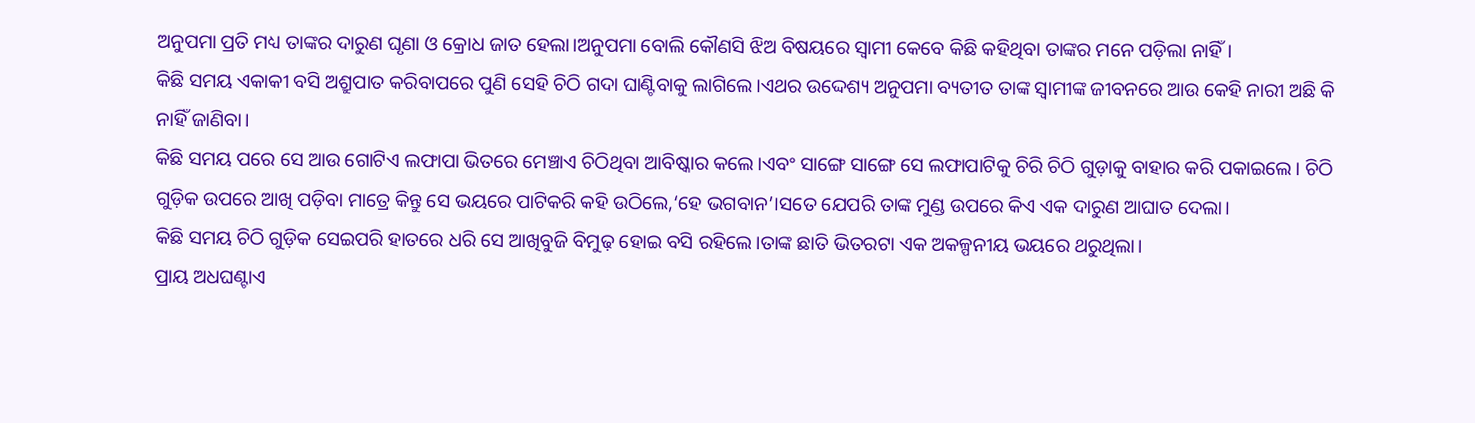ଅନୁପମା ପ୍ରତି ମଧ୍ୟ ତାଙ୍କର ଦାରୁଣ ଘୃଣା ଓ କ୍ରୋଧ ଜାତ ହେଲା।ଅନୁପମା ବୋଲି କୌଣସି ଝିଅ ବିଷୟରେ ସ୍ବାମୀ କେବେ କିଛି କହିଥିବା ତାଙ୍କର ମନେ ପଡ଼ିଲା ନାହିଁ।
କିଛି ସମୟ ଏକାକୀ ବସି ଅଶ୍ରୁପାତ କରିବାପରେ ପୁଣି ସେହି ଚିଠି ଗଦା ଘାଣ୍ଟିବାକୁ ଲାଗିଲେ।ଏଥର ଉଦ୍ଦେଶ୍ୟ ଅନୁପମା ବ୍ୟତୀତ ତାଙ୍କ ସ୍ବାମୀଙ୍କ ଜୀବନରେ ଆଉ କେହି ନାରୀ ଅଛି କି ନାହିଁ ଜାଣିବା।
କିଛି ସମୟ ପରେ ସେ ଆଉ ଗୋଟିଏ ଲଫାପା ଭିତରେ ମେଞ୍ଚାଏ ଚିଠିଥିବା ଆବିଷ୍କାର କଲେ।ଏବଂ ସାଙ୍ଗେ ସାଙ୍ଗେ ସେ ଲଫାପାଟିକୁ ଚିରି ଚିଠି ଗୁଡ଼ାକୁ ବାହାର କରି ପକାଇଲେ। ଚିଠି ଗୁଡ଼ିକ ଉପରେ ଆଖି ପଡ଼ିବା ମାତ୍ରେ କିନ୍ତୁ ସେ ଭୟରେ ପାଟିକରି କହି ଉଠିଲେ,‘ହେ ଭଗବାନ’।ସତେ ଯେପରି ତାଙ୍କ ମୁଣ୍ଡ ଉପରେ କିଏ ଏକ ଦାରୁଣ ଆଘାତ ଦେଲା।
କିଛି ସମୟ ଚିଠି ଗୁଡ଼ିକ ସେଇପରି ହାତରେ ଧରି ସେ ଆଖିବୁଜି ବିମୁଢ଼ ହୋଇ ବସି ରହିଲେ।ତାଙ୍କ ଛାତି ଭିତରଟା ଏକ ଅକଳ୍ପନୀୟ ଭୟରେ ଥରୁଥିଲା।
ପ୍ରାୟ ଅଧଘଣ୍ଟାଏ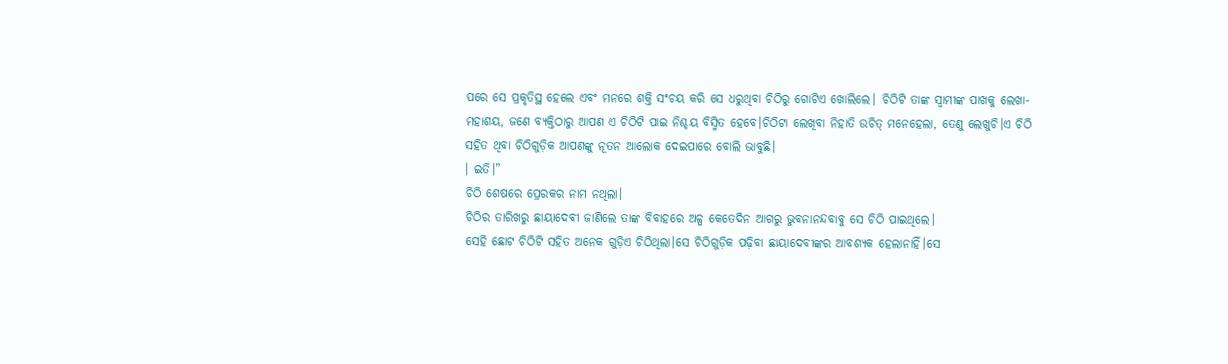ପରେ ସେ ପ୍ରକୃତିସ୍ଥ ହେଲେ ଏବଂ ମନରେ ଶକ୍ତି ସଂଚୟ କରି ସେ ଧରୁଥିବା ଚିଠିରୁ ଗୋଟିଏ ଖୋଲିଲେ। ଚିଠିଟି ତାଙ୍କ ସ୍ବାମୀଙ୍କ ପାଖକୁ ଲେଖା-
ମହାଶୟ, ଜଣେ ବ୍ୟକ୍ତିଠାରୁ ଆପଣ ଏ ଚିଠିଟି ପାଇ ନିଶ୍ଚୟ ବିସ୍ମିତ ହେବେ।ଚିଠିଟା ଲେଖିବା ନିହାତି ଉଚିତ୍ ମନେହେଲା, ତେଣୁ ଲେଖୁଚି।ଏ ଚିଠି ସହିତ ଥିବା ଚିଠିଗୁଡ଼ିକ ଆପଣଙ୍କୁ ନୂତନ ଆଲୋକ ଦେଇପାରେ ବୋଲି ଭାବୁଛି।
। ଇତି।”
ଚିଠି ଶେଷରେ ପ୍ରେରକର ନାମ ନଥିଲା।
ଚିଠିର ତାରିଖରୁ ଛାୟାଦେବୀ ଜାଣିଲେ ତାଙ୍କ ବିବାହରେ ଅଳ୍ପ କେତେଦିନ ଆଗରୁ ଭୁବନାନନ୍ଦବାବୁ ସେ ଚିଠି ପାଇଥିଲେ।
ସେହି ଛୋଟ ଚିଠିଟି ସହିତ ଅନେକ ଗୁଡ଼ିଏ ଚିଠିଥିଲା।ସେ ଚିଠିଗୁଡ଼ିକ ପଢ଼ିବା ଛାୟାଦେବୀଙ୍କର ଆବଶ୍ୟକ ହେଲାନାହିଁ।ସେ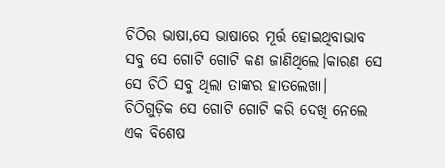ଚିଠିର ଭାଷା,ସେ ଭାଷାରେ ମୂର୍ତ୍ତ ହୋଇଥିବାଭାବ ସବୁ ସେ ଗୋଟି ଗୋଟି କଣ ଜାଣିଥିଲେ।କାରଣ ସେ ସେ ଚିଠି ସବୁ ଥିଲା ତାଙ୍କର ହାତଲେଖା।
ଚିଠିଗୁଡ଼ିକ ସେ ଗୋଟି ଗୋଟି କରି ଦେଖି ନେଲେ ଏକ ବିଶେଷ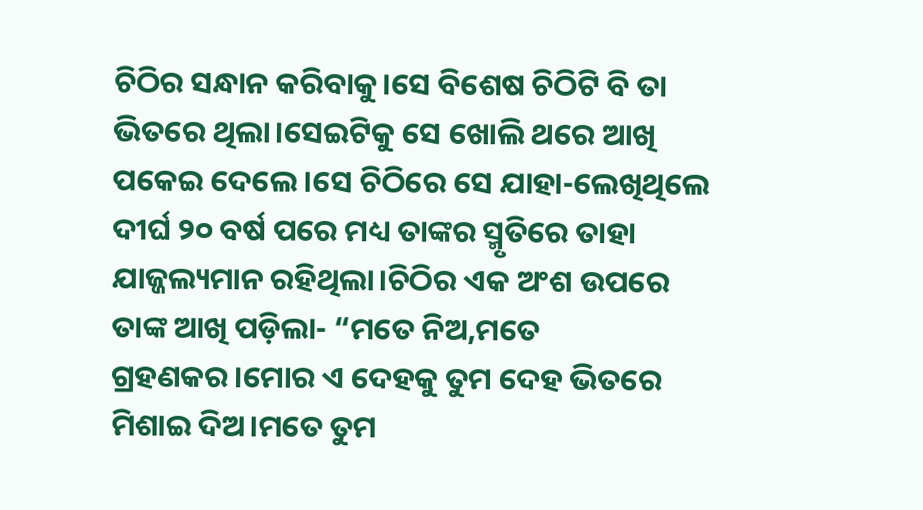ଚିଠିର ସନ୍ଧାନ କରିବାକୁ।ସେ ବିଶେଷ ଚିଠିଟି ବି ତା ଭିତରେ ଥିଲା।ସେଇଟିକୁ ସେ ଖୋଲି ଥରେ ଆଖି ପକେଇ ଦେଲେ।ସେ ଚିଠିରେ ସେ ଯାହା-ଲେଖିଥିଲେ ଦୀର୍ଘ ୨୦ ବର୍ଷ ପରେ ମଧ୍ୟ ତାଙ୍କର ସ୍ମୃତିରେ ତାହା ଯାଜ୍ଜଲ୍ୟମାନ ରହିଥିଲା।ଚିଠିର ଏକ ଅଂଶ ଉପରେ ତାଙ୍କ ଆଖି ପଡ଼ିଲା- “ମତେ ନିଅ,ମତେ ଗ୍ରହଣକର।ମୋର ଏ ଦେହକୁ ତୁମ ଦେହ ଭିତରେ ମିଶାଇ ଦିଅ।ମତେ ତୁମ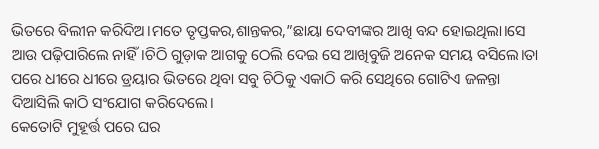ଭିତରେ ବିଲୀନ କରିଦିଅ।ମତେ ତୃପ୍ତକର,ଶାନ୍ତକର,”ଛାୟା ଦେବୀଙ୍କର ଆଖି ବନ୍ଦ ହୋଇଥିଲା।ସେ ଆଉ ପଢ଼ିପାରିଲେ ନାହିଁ।ଚିଠି ଗୁଡ଼ାକ ଆଗକୁ ଠେଲି ଦେଇ ସେ ଆଖିବୁଜି ଅନେକ ସମୟ ବସିଲେ।ତା ପରେ ଧୀରେ ଧୀରେ ଡ୍ରୟାର ଭିତରେ ଥିବା ସବୁ ଚିଠିକୁ ଏକାଠି କରି ସେଥିରେ ଗୋଟିଏ ଜଳନ୍ତା ଦିଆସିଲି କାଠି ସଂଯୋଗ କରିଦେଲେ।
କେତୋଟି ମୁହୂର୍ତ୍ତ ପରେ ଘର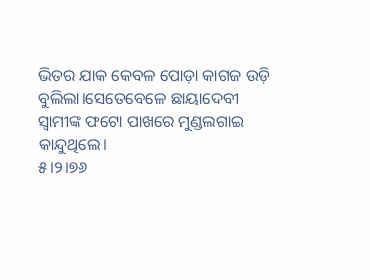ଭିତର ଯାକ କେବଳ ପୋଡ଼ା କାଗଜ ଉଡ଼ି ବୁଲିଲା।ସେତେବେଳେ ଛାୟାଦେବୀ ସ୍ବାମୀଙ୍କ ଫଟୋ ପାଖରେ ମୁଣ୍ଡଲଗାଇ କାନ୍ଦୁଥିଲେ।
୫।୨।୭୬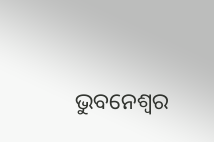ଭୁବନେଶ୍ବର